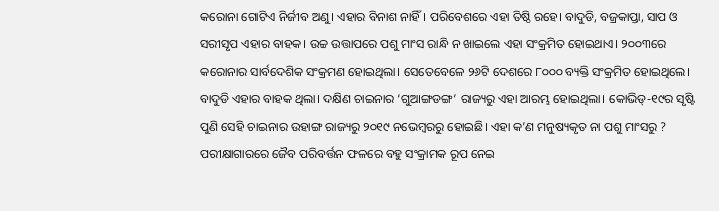କରୋନା ଗୋଟିଏ ନିର୍ଜୀବ ଅଣୁ। ଏହାର ବିନାଶ ନାହିଁ। ପରିବେଶରେ ଏହା ତିଷ୍ଠି ରହେ। ବାଦୁଡି, ବଜ୍ରକାପ୍ତା, ସାପ ଓ ସରୀସୃପ ଏହାର ବାହକ। ଉଚ୍ଚ ଉତ୍ତାପରେ ପଶୁ ମାଂସ ରାନ୍ଧି ନ ଖାଇଲେ ଏହା ସଂକ୍ରମିତ ହୋଇଥାଏ। ୨୦୦୩ରେ କରୋନାର ସାର୍ବଦେଶିକ ସଂକ୍ରମଣ ହୋଇଥିଲା। ସେତେବେଳେ ୨୬ଟି ଦେଶରେ ୮୦୦୦ ବ୍ୟକ୍ତି ସଂକ୍ରମିତ ହୋଇଥିଲେ। ବାଦୁଡି ଏହାର ବାହକ ଥିଲା। ଦକ୍ଷିଣ ଚାଇନାର ‘ଗୁଆଙ୍ଗଡଙ୍ଗ’ ରାଜ୍ୟରୁ ଏହା ଆରମ୍ଭ ହୋଇଥିଲା। କୋଭିଡ୍-୧୯ର ସୃଷ୍ଟି ପୁଣି ସେହି ଚାଇନାର ଉହାଙ୍ଗ ରାଜ୍ୟରୁ ୨୦୧୯ ନଭେମ୍ବରରୁ ହୋଇଛି। ଏହା କ’ଣ ମନୁଷ୍ୟକୃତ ନା ପଶୁ ମାଂସରୁ ? ପରୀକ୍ଷାଗାରରେ ଜୈବ ପରିବର୍ତ୍ତନ ଫଳରେ ବହୁ ସଂକ୍ରାମକ ରୂପ ନେଇ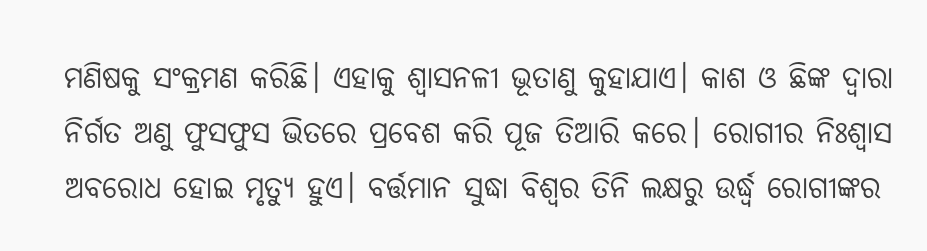ମଣିଷକୁ ସଂକ୍ରମଣ କରିଛି। ଏହାକୁ ଶ୍ୱାସନଳୀ ଭୂତାଣୁ କୁହାଯାଏ। କାଶ ଓ ଛିଙ୍କ ଦ୍ୱାରା ନିର୍ଗତ ଅଣୁ ଫୁସଫୁସ ଭିତରେ ପ୍ରବେଶ କରି ପୂଜ ତିଆରି କରେ। ରୋଗୀର ନିଃଶ୍ୱାସ ଅବରୋଧ ହୋଇ ମୃତ୍ୟୁ ହୁଏ। ବର୍ତ୍ତମାନ ସୁଦ୍ଧା ବିଶ୍ୱର ତିନି ଲକ୍ଷରୁ ଉର୍ଦ୍ଧ୍ୱ ରୋଗୀଙ୍କର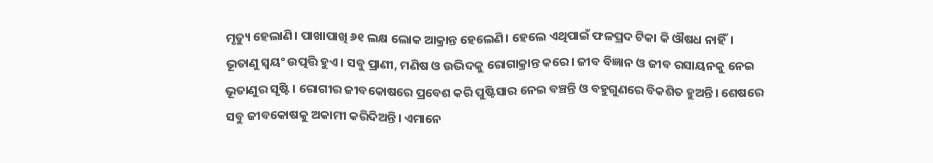ମୃତ୍ୟୁ ହେଲାଣି। ପାଖାପାଖି ୬୧ ଲକ୍ଷ ଲୋକ ଆକ୍ରାନ୍ତ ହେଲେଣି। ହେଲେ ଏଥିପାଇଁ ଫଳପ୍ରଦ ଟିକା କି ଔଷଧ ନାହିଁ।
ଭୂତାଣୁ ସ୍ବୟଂ ଉତ୍ପତ୍ତି ହୁଏ। ସବୁ ପ୍ରାଣୀ, ମଣିଷ ଓ ଉଦ୍ଭିଦକୁ ରୋଗାକ୍ରାନ୍ତ କରେ। ଜୀବ ବିଜ୍ଞାନ ଓ ଜୀବ ରସାୟନକୁ ନେଇ ଭୂତାଣୁର ସୃଷ୍ଟି। ରୋଗୀର ଜୀବକୋଷରେ ପ୍ରବେଶ କରି ପୁଷ୍ଟିସାର ନେଇ ବଞ୍ଚନ୍ତି ଓ ବହୁଗୁଣରେ ବିକଶିତ ହୁଅନ୍ତି। ଶେଷରେ ସବୁ ଜୀବକୋଷକୁ ଅକାମୀ କରିଦିଅନ୍ତି। ଏମାନେ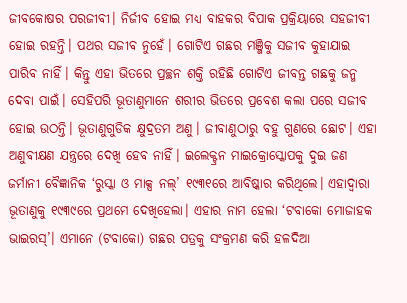ଜୀବକୋଷର ପରଜୀବୀ। ନିର୍ଜୀବ ହୋଇ ମଧ୍ୟ ବାହକର ବିପାକ ପ୍ରକ୍ରିୟାରେ ସହଜୀବୀ ହୋଇ ରହନ୍ତି। ପଥର ସଜୀବ ନୁହେଁ। ଗୋଟିଏ ଗଛର ମଞ୍ଜିକୁ ସଜୀବ କୁହାଯାଇ ପାରିବ ନାହିଁ। କିନ୍ତୁ ଏହା ଭିତରେ ପ୍ରଚ୍ଛନ ଶକ୍ତି ରହିଛି ଗୋଟିଏ ଜୀବନ୍ତ ଗଛକୁ ଜନ୍ମ ଦେବା ପାଇଁ। ସେହିପରି ଭୂତାଣୁମାନେ ଶରୀର ଭିତରେ ପ୍ରବେଶ କଲା ପରେ ସଜୀବ ହୋଇ ଉଠନ୍ତି। ଭୂତାଣୁଗୁଡିକ କ୍ଷୁଦ୍ରତମ ଅଣୁ। ଜୀବାଣୁଠାରୁ ବହୁ ଗୁଣରେ ଛୋଟ। ଏହା ଅଣୁବୀକ୍ଷଣ ଯନ୍ତ୍ରରେ ଦେଖି ହେବ ନାହିଁ। ଇଲେକ୍ଟ୍ରନ ମାଇକ୍ରୋସ୍କୋପକୁ ଦୁଇ ଜଣ ଜର୍ମାନୀ ବୈଜ୍ଞାନିକ ‘ରୁସ୍କା ଓ ମାକ୍ସ ନଲ୍’ ୧୯୩୧ରେ ଆବିଷ୍କାର କରିଥିଲେ। ଏହାଦ୍ୱାରା ଭୂତାଣୁକୁ ୧୯୩୯ରେ ପ୍ରଥମେ ଦେଖିହେଲା। ଏହାର ନାମ ହେଲା ‘ଟବାକୋ ମୋଜାହକ ଭାଇରସ୍’। ଏମାନେ (ଟବାକୋ) ଗଛର ପତ୍ରକୁ ସଂକ୍ରମଣ କରି ହଳଦିଆ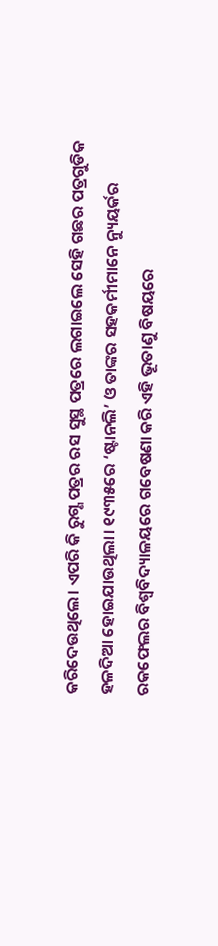କରିଦେଉଥିଲେ। ଏପରି କି ରୁଗ୍ଣ ପତ୍ରର ରସ ସୁସ୍ଥ ପତ୍ରରେ ଲଗାଇଲେ ସେହି ଗଛର ପତ୍ରଗୁଡିକ ହଳଦିଆ ହୋଇଯାଉଥିଲା। ୧୯୩୫ରେ ‘ଷ୍ଟାନଲି’ ଓ ତାଙ୍କର ସହକର୍ମୀମାନେ ନ୍ୟୁୟର୍କର ରକଫେଲର ବିଶ୍ୱବିଦ୍ୟାଳୟରେ ଗବେଷଣା କରି ଏହି ଭୂତାଣୁ ବିଷୟରେ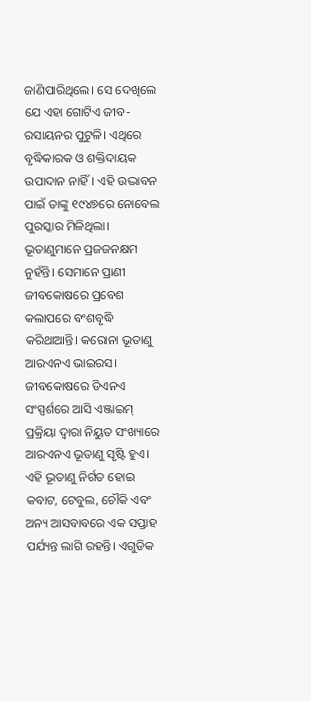ଜାଣିପାରିଥିଲେ। ସେ ଦେଖିଲେ ଯେ ଏହା ଗୋଟିଏ ଜୀବ-ରସାୟନର ପୁଟୁଳି। ଏଥିରେ ବୃଦ୍ଧିକାରକ ଓ ଶକ୍ତିଦାୟକ ଉପାଦାନ ନାହିଁ। ଏହି ଉଦ୍ଭାବନ ପାଇଁ ତାଙ୍କୁ ୧୯୪୭ରେ ନୋବେଲ ପୁରସ୍କାର ମିଳିଥିଲା।
ଭୂତାଣୁମାନେ ପ୍ରଜଜନକ୍ଷମ ନୁହଁନ୍ତି। ସେମାନେ ପ୍ରାଣୀ ଜୀବକୋଷରେ ପ୍ରବେଶ କଲାପରେ ବଂଶବୃଦ୍ଧି କରିଥାଆନ୍ତି। କରୋନା ଭୂତାଣୁ ଆରଏନଏ ଭାଇରସ। ଜୀବକୋଷରେ ଡିଏନଏ ସଂସ୍ପର୍ଶରେ ଆସି ଏଞ୍ଜାଇମ୍ ପ୍ରକ୍ରିୟା ଦ୍ୱାରା ନିୟୁତ ସଂଖ୍ୟାରେ ଆରଏନଏ ଭୂତାଣୁ ସୃଷ୍ଟି ହୁଏ। ଏହି ଭୂତାଣୁ ନିର୍ଗତ ହୋଇ କବାଟ, ଟେବୁଲ, ଚୌକି ଏବଂ ଅନ୍ୟ ଆସବାବରେ ଏକ ସପ୍ତାହ ପର୍ଯ୍ୟନ୍ତ ଲାଗି ରହନ୍ତି। ଏଗୁଡିକ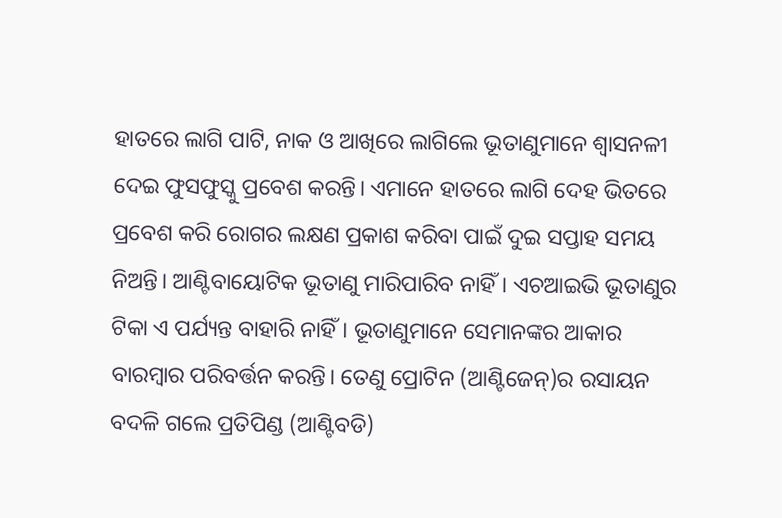ହାତରେ ଲାଗି ପାଟି, ନାକ ଓ ଆଖିରେ ଲାଗିଲେ ଭୂତାଣୁମାନେ ଶ୍ୱାସନଳୀ ଦେଇ ଫୁସଫୁସ୍କୁ ପ୍ରବେଶ କରନ୍ତି। ଏମାନେ ହାତରେ ଲାଗି ଦେହ ଭିତରେ ପ୍ରବେଶ କରି ରୋଗର ଲକ୍ଷଣ ପ୍ରକାଶ କରିବା ପାଇଁ ଦୁଇ ସପ୍ତାହ ସମୟ ନିଅନ୍ତି। ଆଣ୍ଟିବାୟୋଟିକ ଭୂତାଣୁ ମାରିପାରିବ ନାହିଁ। ଏଚଆଇଭି ଭୂତାଣୁର ଟିକା ଏ ପର୍ଯ୍ୟନ୍ତ ବାହାରି ନାହିଁ। ଭୂତାଣୁମାନେ ସେମାନଙ୍କର ଆକାର ବାରମ୍ବାର ପରିବର୍ତ୍ତନ କରନ୍ତି। ତେଣୁ ପ୍ରୋଟିନ (ଆଣ୍ଟିଜେନ୍)ର ରସାୟନ ବଦଳି ଗଲେ ପ୍ରତିପିଣ୍ଡ (ଆଣ୍ଟିବଡି)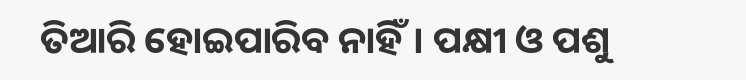ତିଆରି ହୋଇପାରିବ ନାହିଁ। ପକ୍ଷୀ ଓ ପଶୁ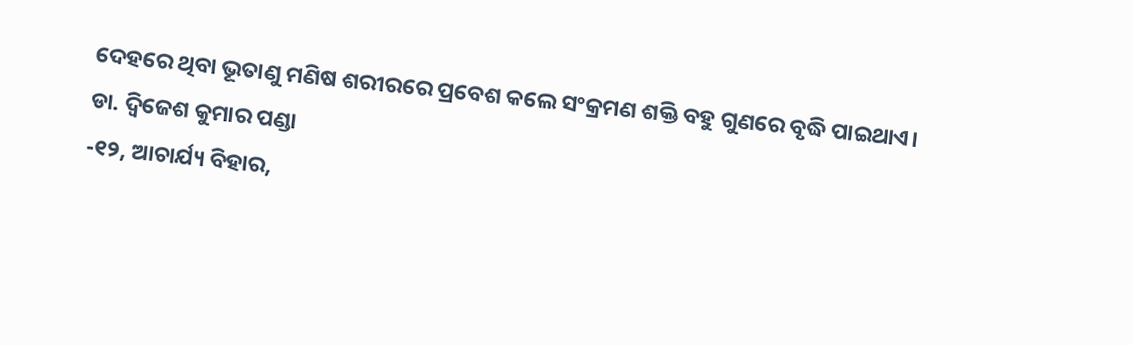ଦେହରେ ଥିବା ଭୂତାଣୁ ମଣିଷ ଶରୀରରେ ପ୍ରବେଶ କଲେ ସଂକ୍ରମଣ ଶକ୍ତି ବହୁ ଗୁଣରେ ବୃଦ୍ଧି ପାଇଥାଏ।
ଡା. ଦ୍ୱିଜେଶ କୁମାର ପଣ୍ଡା
-୧୨, ଆଚାର୍ଯ୍ୟ ବିହାର,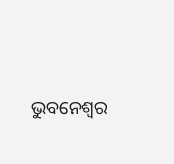ଭୁବନେଶ୍ୱର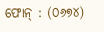ଫୋନ୍ : (୦୬୭୪)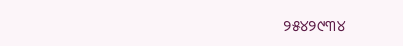୨୫୪୨୯୩୪